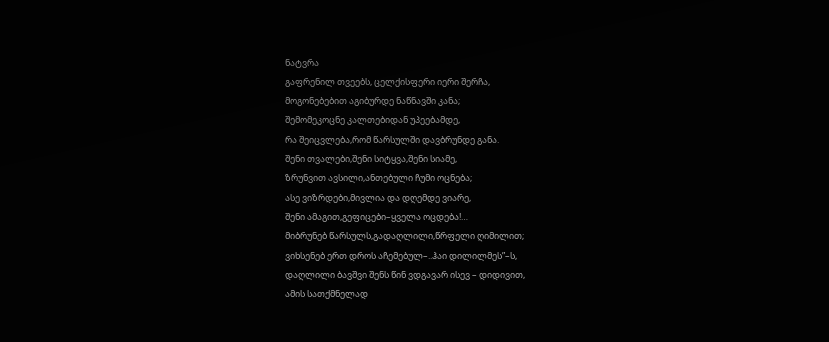ნატვრა
გაფრენილ თვეებს, ცელქისფერი იერი შერჩა,
მოგონებებით აგიბურდე ნაწნავში კანა;
შემომეკოცნე კალთებიდან უპეებამდე,
რა შეიცვლება,რომ წარსულში დავბრუნდე განა.
შენი თვალები,შენი სიტყვა,შენი სიამე,
ზრუნვით ავსილი,ანთებული ჩუმი ოცნება;
ასე ვიზრდები,მივლია და დღემდე ვიარე,
შენი ამაგით,გეფიცები–ყველა ოცდება!…
მიბრუნებ წარსულს,გადაღლილი,წრფელი ღიმილით;
ვიხსენებ ერთ დროს აჩემებულ–..ჰაი დილილმეს”–ს,
დაღლილი ბავშვი შენს წინ ვდგავარ ისევ – დიდივით,
ამის სათქმნელად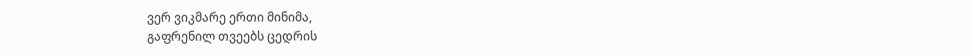ვერ ვიკმარე ერთი მინიმა,
გაფრენილ თვეებს ცედრის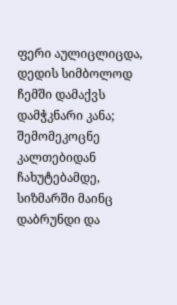ფერი აულიცლიცდა,
დედის სიმბოლოდ ჩემში დამაქვს დამჭკნარი კანა;
შემომეკოცნე კალთებიდან ჩახუტებამდე,
სიზმარში მაინც დაბრუნდი და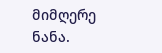მიმღერე ნანა.